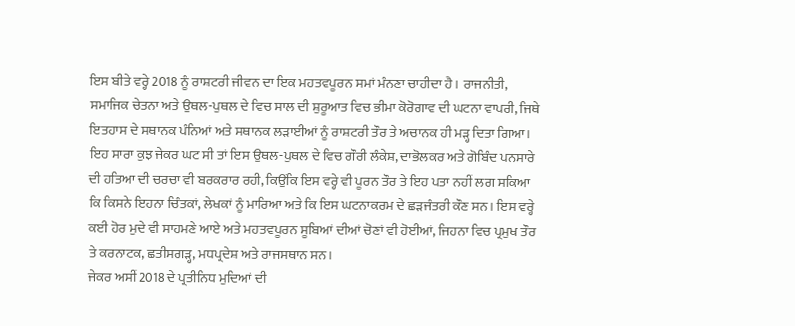ਇਸ ਬੀਤੇ ਵਰ੍ਹੇ 2018 ਨੂੰ ਰਾਸ਼ਟਰੀ ਜੀਵਨ ਦਾ ਇਕ ਮਹਤਵਪੂਰਨ ਸਮਾਂ ਮੰਨਣਾ ਚਾਹੀਦਾ ਹੈ। ਰਾਜਨੀਤੀ, ਸਮਾਜਿਕ ਚੇਤਨਾ ਅਤੇ ਉਥਲ-ਪੁਥਲ ਦੇ ਵਿਚ ਸਾਲ ਦੀ ਸ਼ੁਰੂਆਤ ਵਿਚ ਭੀਮਾ ਕੋਰੋਗਾਵ ਦੀ ਘਟਨਾ ਵਾਪਰੀ, ਜਿਥੇ ਇਤਹਾਸ ਦੇ ਸਥਾਨਕ ਪੰਨਿਆਂ ਅਤੇ ਸਥਾਨਕ ਲੜਾਈਆਂ ਨੂੰ ਰਾਸ਼ਟਰੀ ਤੌਰ ਤੇ ਅਚਾਨਕ ਹੀ ਮੜ੍ਹ ਦਿਤਾ ਗਿਆ। ਇਹ ਸਾਰਾ ਕੁਝ ਜੇਕਰ ਘਟ ਸੀ ਤਾਂ ਇਸ ਉਥਲ-ਪੁਥਲ ਦੇ ਵਿਚ ਗੌਰੀ ਲੰਕੇਸ਼, ਦਾਭੋਲਕਰ ਅਤੇ ਗੋਬਿੰਦ ਪਨਸਾਰੇ ਦੀ ਹਤਿਆ ਦੀ ਚਰਚਾ ਵੀ ਬਰਕਰਾਰ ਰਹੀ, ਕਿਉਂਕਿ ਇਸ ਵਰ੍ਹੇ ਵੀ ਪੂਰਨ ਤੌਰ ਤੇ ਇਹ ਪਤਾ ਨਹੀਂ ਲਗ ਸਕਿਆ ਕਿ ਕਿਸਨੇ ਇਹਨਾ ਚਿੰਤਕਾਂ, ਲੇਖਕਾਂ ਨੂੰ ਮਾਰਿਆ ਅਤੇ ਕਿ ਇਸ ਘਟਨਾਕਰਮ ਦੇ ਛੜਜੰਤਰੀ ਕੌਣ ਸਨ। ਇਸ ਵਰ੍ਹੇ ਕਈ ਹੋਰ ਮੁਦੇ ਵੀ ਸਾਹਮਣੇ ਆਏ ਅਤੇ ਮਹਤਵਪੂਰਨ ਸੂਬਿਆਂ ਦੀਆਂ ਚੋਣਾਂ ਵੀ ਹੋਈਆਂ, ਜਿਹਨਾ ਵਿਚ ਪ੍ਰਮੁਖ ਤੌਰ ਤੇ ਕਰਨਾਟਕ, ਛਤੀਸਗੜ੍ਹ, ਮਧਪ੍ਰਦੇਸ਼ ਅਤੇ ਰਾਜਸਥਾਨ ਸਨ।
ਜੇਕਰ ਅਸੀਂ 2018 ਦੇ ਪ੍ਰਤੀਨਿਧ ਮੁਦਿਆਂ ਦੀ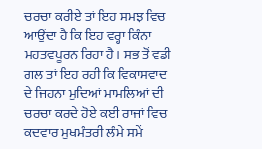ਚਰਚਾ ਕਰੀਏ ਤਾਂ ਇਹ ਸਮਝ ਵਿਚ ਆਉਂਦਾ ਹੈ ਕਿ ਇਹ ਵਰ੍ਹਾ ਕਿੰਨਾ ਮਹਤਵਪੂਰਨ ਰਿਹਾ ਹੈ। ਸਭ ਤੋਂ ਵਡੀ ਗਲ ਤਾਂ ਇਹ ਰਹੀ ਕਿ ਵਿਕਾਸਵਾਦ ਦੇ ਜਿਹਨਾ ਮੁਦਿਆਂ ਮਾਮਲਿਆਂ ਦੀ ਚਰਚਾ ਕਰਦੇ ਹੋਏ ਕਈ ਰਾਜਾਂ ਵਿਚ ਕਦਵਾਰ ਮੁਖਮੰਤਰੀ ਲੰਮੇ ਸਮੇਂ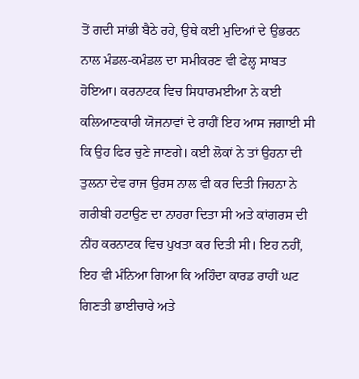ਤੋਂ ਗਦੀ ਸਾਂਭੀ ਬੈਠੇ ਰਹੇ, ਉਥੇ ਕਈ ਮੁਦਿਆਂ ਦੇ ਉਭਰਨ ਨਾਲ ਮੰਡਲ-ਕਮੰਡਲ ਦਾ ਸਮੀਕਰਣ ਵੀ ਫੇਲ੍ਹ ਸਾਬਤ ਹੋਇਆ। ਕਰਨਾਟਕ ਵਿਚ ਸਿਧਾਰਮਈਆ ਨੇ ਕਈ ਕਲਿਆਣਕਾਰੀ ਯੋਜਨਾਵਾਂ ਦੇ ਰਾਹੀਂ ਇਹ ਆਸ ਜਗਾਈ ਸੀ ਕਿ ਉਹ ਫਿਰ ਚੁਣੇ ਜਾਣਗੇ। ਕਈ ਲੋਕਾਂ ਨੇ ਤਾਂ ਉਹਨਾ ਦੀ ਤੁਲਨਾ ਦੇਵ ਰਾਜ ਉਰਸ ਨਾਲ ਵੀ ਕਰ ਦਿਤੀ ਜਿਹਨਾ ਨੇ ਗਰੀਬੀ ਹਟਾਉਣ ਦਾ ਨਾਹਰਾ ਦਿਤਾ ਸੀ ਅਤੇ ਕਾਂਗਰਸ ਦੀ ਨੀਂਹ ਕਰਨਾਟਕ ਵਿਚ ਪੁਖਤਾ ਕਰ ਦਿਤੀ ਸੀ। ਇਹ ਨਹੀਂ, ਇਹ ਵੀ ਮੰਨਿਆ ਗਿਆ ਕਿ ਅਹਿੰਦਾ ਕਾਰਡ ਰਾਹੀਂ ਘਟ ਗਿਣਤੀ ਭਾਈਚਾਰੇ ਅਤੇ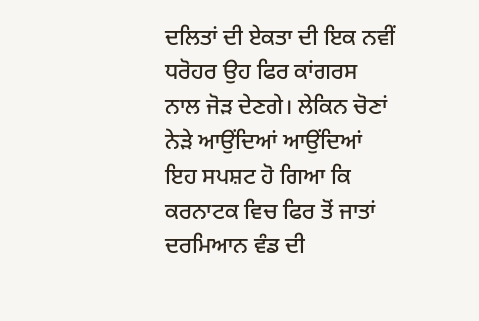ਦਲਿਤਾਂ ਦੀ ਏਕਤਾ ਦੀ ਇਕ ਨਵੀਂ ਧਰੋਹਰ ਉਹ ਫਿਰ ਕਾਂਗਰਸ ਨਾਲ ਜੋੜ ਦੇਣਗੇ। ਲੇਕਿਨ ਚੋਣਾਂ ਨੇੜੇ ਆਉਂਦਿਆਂ ਆਉਂਦਿਆਂ ਇਹ ਸਪਸ਼ਟ ਹੋ ਗਿਆ ਕਿ ਕਰਨਾਟਕ ਵਿਚ ਫਿਰ ਤੋਂ ਜਾਤਾਂ ਦਰਮਿਆਨ ਵੰਡ ਦੀ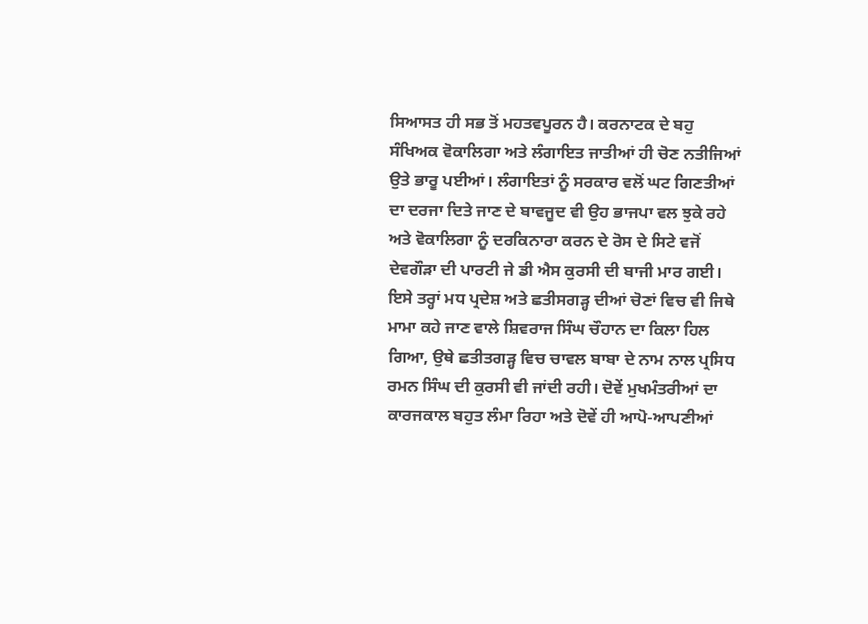ਸਿਆਸਤ ਹੀ ਸਭ ਤੋਂ ਮਹਤਵਪੂਰਨ ਹੈ। ਕਰਨਾਟਕ ਦੇ ਬਹੁ ਸੰਖਿਅਕ ਵੋਕਾਲਿਗਾ ਅਤੇ ਲੰਗਾਇਤ ਜਾਤੀਆਂ ਹੀ ਚੋਣ ਨਤੀਜਿਆਂ ਉਤੇ ਭਾਰੂ ਪਈਆਂ। ਲੰਗਾਇਤਾਂ ਨੂੰ ਸਰਕਾਰ ਵਲੋਂ ਘਟ ਗਿਣਤੀਆਂ ਦਾ ਦਰਜਾ ਦਿਤੇ ਜਾਣ ਦੇ ਬਾਵਜੂਦ ਵੀ ਉਹ ਭਾਜਪਾ ਵਲ ਝੁਕੇ ਰਹੇ ਅਤੇ ਵੋਕਾਲਿਗਾ ਨੂੰ ਦਰਕਿਨਾਰਾ ਕਰਨ ਦੇ ਰੋਸ ਦੇ ਸਿਟੇ ਵਜੋਂ ਦੇਵਗੌੜਾ ਦੀ ਪਾਰਟੀ ਜੇ ਡੀ ਐਸ ਕੁਰਸੀ ਦੀ ਬਾਜੀ ਮਾਰ ਗਈ।
ਇਸੇ ਤਰ੍ਹਾਂ ਮਧ ਪ੍ਰਦੇਸ਼ ਅਤੇ ਛਤੀਸਗੜ੍ਹ ਦੀਆਂ ਚੋਣਾਂ ਵਿਚ ਵੀ ਜਿਥੇ ਮਾਮਾ ਕਹੇ ਜਾਣ ਵਾਲੇ ਸ਼ਿਵਰਾਜ ਸਿੰਘ ਚੌਹਾਨ ਦਾ ਕਿਲਾ ਹਿਲ ਗਿਆ, ਉਥੇ ਛਤੀਤਗੜ੍ਹ ਵਿਚ ਚਾਵਲ ਬਾਬਾ ਦੇ ਨਾਮ ਨਾਲ ਪ੍ਰਸਿਧ ਰਮਨ ਸਿੰਘ ਦੀ ਕੁਰਸੀ ਵੀ ਜਾਂਦੀ ਰਹੀ। ਦੋਵੇਂ ਮੁਖਮੰਤਰੀਆਂ ਦਾ ਕਾਰਜਕਾਲ ਬਹੁਤ ਲੰਮਾ ਰਿਹਾ ਅਤੇ ਦੋਵੇਂ ਹੀ ਆਪੋ-ਆਪਣੀਆਂ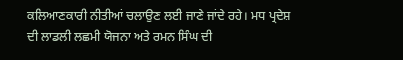ਕਲਿਆਣਕਾਰੀ ਨੀਤੀਆਂ ਚਲਾਉਣ ਲਈ ਜਾਣੇ ਜਾਂਦੇ ਰਹੇ। ਮਧ ਪ੍ਰਦੇਸ਼ ਦੀ ਲਾਡਲੀ ਲਛਮੀ ਯੋਜਨਾ ਅਤੇ ਰਮਨ ਸਿੰਘ ਦੀ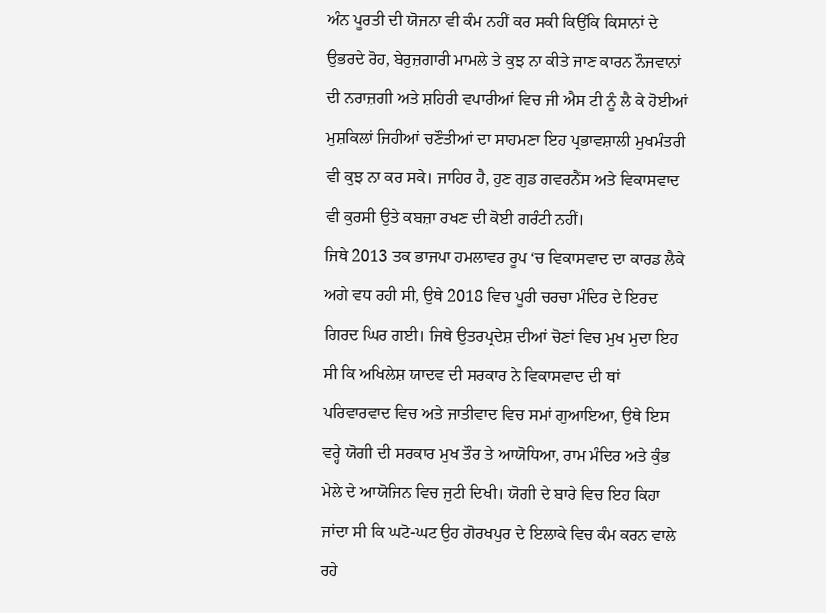ਅੰਨ ਪੂਰਤੀ ਦੀ ਯੋਜਨਾ ਵੀ ਕੰਮ ਨਹੀਂ ਕਰ ਸਕੀ ਕਿਉਂਕਿ ਕਿਸਾਨਾਂ ਦੇ ਉਭਰਦੇ ਰੋਹ, ਬੇਰੁਜ਼ਗਾਰੀ ਮਾਮਲੇ ਤੇ ਕੁਝ ਨਾ ਕੀਤੇ ਜਾਣ ਕਾਰਨ ਨੌਜਵਾਨਾਂ ਦੀ ਨਰਾਜ਼ਗੀ ਅਤੇ ਸ਼ਹਿਰੀ ਵਪਾਰੀਆਂ ਵਿਚ ਜੀ ਐਸ ਟੀ ਨੂੰ ਲੈ ਕੇ ਹੋਈਆਂ ਮੁਸ਼ਕਿਲਾਂ ਜਿਹੀਆਂ ਚਣੌਤੀਆਂ ਦਾ ਸਾਹਮਣਾ ਇਹ ਪ੍ਰਭਾਵਸ਼ਾਲੀ ਮੁਖਮੰਤਰੀ ਵੀ ਕੁਝ ਨਾ ਕਰ ਸਕੇ। ਜਾਹਿਰ ਹੈ, ਹੁਣ ਗੁਡ ਗਵਰਨੈਂਸ ਅਤੇ ਵਿਕਾਸਵਾਦ ਵੀ ਕੁਰਸੀ ਉਤੇ ਕਬਜ਼ਾ ਰਖਣ ਦੀ ਕੋਈ ਗਰੰਟੀ ਨਹੀਂ।
ਜਿਥੇ 2013 ਤਕ ਭਾਜਪਾ ਹਮਲਾਵਰ ਰੂਪ ‘ਚ ਵਿਕਾਸਵਾਦ ਦਾ ਕਾਰਡ ਲੈਕੇ ਅਗੇ ਵਧ ਰਹੀ ਸੀ, ਉਥੇ 2018 ਵਿਚ ਪੂਰੀ ਚਰਚਾ ਮੰਦਿਰ ਦੇ ਇਰਦ ਗਿਰਦ ਘਿਰ ਗਈ। ਜਿਥੇ ਉਤਰਪ੍ਰਦੇਸ਼ ਦੀਆਂ ਚੋਣਾਂ ਵਿਚ ਮੁਖ ਮੁਦਾ ਇਹ ਸੀ ਕਿ ਅਖਿਲੇਸ਼ ਯਾਦਵ ਦੀ ਸਰਕਾਰ ਨੇ ਵਿਕਾਸਵਾਦ ਦੀ ਥਾਂ ਪਰਿਵਾਰਵਾਦ ਵਿਚ ਅਤੇ ਜਾਤੀਵਾਦ ਵਿਚ ਸਮਾਂ ਗੁਆਇਆ, ਉਥੇ ਇਸ ਵਰ੍ਹੇ ਯੋਗੀ ਦੀ ਸਰਕਾਰ ਮੁਖ ਤੌਰ ਤੇ ਆਯੋਧਿਆ, ਰਾਮ ਮੰਦਿਰ ਅਤੇ ਕੁੰਭ ਮੇਲੇ ਦੇ ਆਯੋਜਿਨ ਵਿਚ ਜੁਟੀ ਦਿਖੀ। ਯੋਗੀ ਦੇ ਬਾਰੇ ਵਿਚ ਇਹ ਕਿਹਾ ਜਾਂਦਾ ਸੀ ਕਿ ਘਟੋ-ਘਟ ਉਹ ਗੋਰਖਪੁਰ ਦੇ ਇਲਾਕੇ ਵਿਚ ਕੰਮ ਕਰਨ ਵਾਲੇ ਰਹੇ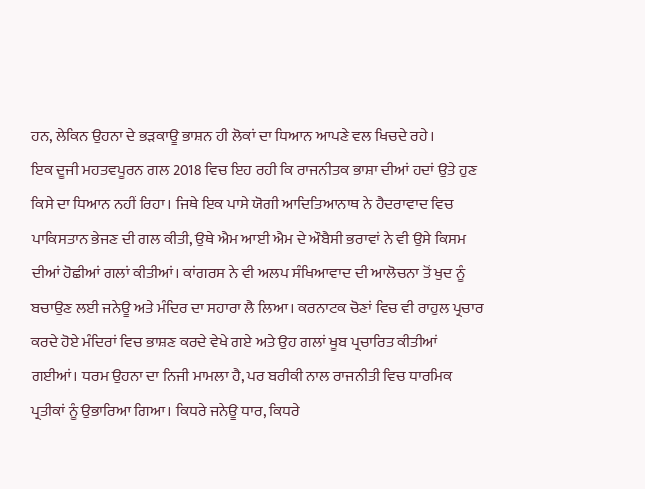ਹਨ, ਲੇਕਿਨ ਉਹਨਾ ਦੇ ਭੜਕਾਊ ਭਾਸ਼ਨ ਹੀ ਲੋਕਾਂ ਦਾ ਧਿਆਨ ਆਪਣੇ ਵਲ ਖਿਚਦੇ ਰਹੇ।
ਇਕ ਦੂਜੀ ਮਹਤਵਪੂਰਨ ਗਲ 2018 ਵਿਚ ਇਹ ਰਹੀ ਕਿ ਰਾਜਨੀਤਕ ਭਾਸ਼ਾ ਦੀਆਂ ਹਦਾਂ ਉਤੇ ਹੁਣ ਕਿਸੇ ਦਾ ਧਿਆਨ ਨਹੀਂ ਰਿਹਾ। ਜਿਥੇ ਇਕ ਪਾਸੇ ਯੋਗੀ ਆਦਿਤਿਆਨਾਥ ਨੇ ਹੈਦਰਾਵਾਦ ਵਿਚ ਪਾਕਿਸਤਾਨ ਭੇਜਣ ਦੀ ਗਲ ਕੀਤੀ, ਉਥੇ ਐਮ ਆਈ ਐਮ ਦੇ ਔਬੈਸੀ ਭਰਾਵਾਂ ਨੇ ਵੀ ਉਸੇ ਕਿਸਮ ਦੀਆਂ ਹੋਛੀਆਂ ਗਲਾਂ ਕੀਤੀਆਂ। ਕਾਂਗਰਸ ਨੇ ਵੀ ਅਲਪ ਸੰਖਿਆਵਾਦ ਦੀ ਆਲੋਚਨਾ ਤੋਂ ਖੁਦ ਨੂੰ ਬਚਾਉਣ ਲਈ ਜਨੇਊ ਅਤੇ ਮੰਦਿਰ ਦਾ ਸਹਾਰਾ ਲੈ ਲਿਆ। ਕਰਨਾਟਕ ਚੋਣਾਂ ਵਿਚ ਵੀ ਰਾਹੁਲ ਪ੍ਰਚਾਰ ਕਰਦੇ ਹੋਏ ਮੰਦਿਰਾਂ ਵਿਚ ਭਾਸ਼ਣ ਕਰਦੇ ਵੇਖੇ ਗਏ ਅਤੇ ਉਹ ਗਲਾਂ ਖੂਬ ਪ੍ਰਚਾਰਿਤ ਕੀਤੀਆਂ ਗਈਆਂ। ਧਰਮ ਉਹਨਾ ਦਾ ਨਿਜੀ ਮਾਮਲਾ ਹੈ, ਪਰ ਬਰੀਕੀ ਨਾਲ ਰਾਜਨੀਤੀ ਵਿਚ ਧਾਰਮਿਕ ਪ੍ਰਤੀਕਾਂ ਨੂੰ ਉਭਾਰਿਆ ਗਿਆ। ਕਿਧਰੇ ਜਨੇਊ ਧਾਰ, ਕਿਧਰੇ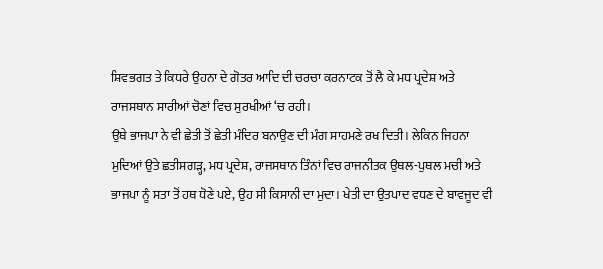ਸ਼ਿਵਭਗਤ ਤੇ ਕਿਧਰੇ ਉਹਨਾ ਦੇ ਗੋਤਰ ਆਦਿ ਦੀ ਚਰਚਾ ਕਰਨਾਟਕ ਤੋਂ ਲੈ ਕੇ ਮਧ ਪ੍ਰਦੇਸ਼ ਅਤੇ ਰਾਜਸਥਾਨ ਸਾਰੀਆਂ ਚੋਣਾਂ ਵਿਚ ਸੁਰਖੀਆਂ ‘ਚ ਰਹੀ।
ਉਥੇ ਭਾਜਪਾ ਨੇ ਵੀ ਛੇਤੀ ਤੋਂ ਛੇਤੀ ਮੰਦਿਰ ਬਨਾਉਣ ਦੀ ਮੰਗ ਸਾਹਮਣੇ ਰਖ ਦਿਤੀ। ਲੇਕਿਨ ਜਿਹਨਾ ਮੁਦਿਆਂ ਉਤੇ ਛਤੀਸਗੜ੍ਹ, ਮਧ ਪ੍ਰਦੇਸ਼, ਰਾਜਸਥਾਨ ਤਿੰਨਾਂ ਵਿਚ ਰਾਜਨੀਤਕ ਉਥਲ-ਪੁਥਲ ਮਚੀ ਅਤੇ ਭਾਜਪਾ ਨੂੰ ਸਤਾ ਤੋਂ ਹਥ ਧੋਣੇ ਪਏ, ਉਹ ਸੀ ਕਿਸਾਨੀ ਦਾ ਮੁਦਾ। ਖੇਤੀ ਦਾ ਉਤਪਾਦ ਵਧਣ ਦੇ ਬਾਵਜੂਦ ਵੀ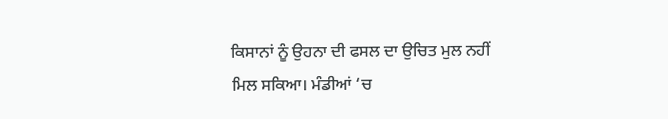ਕਿਸਾਨਾਂ ਨੂੰ ਉਹਨਾ ਦੀ ਫਸਲ ਦਾ ਉਚਿਤ ਮੁਲ ਨਹੀਂ ਮਿਲ ਸਕਿਆ। ਮੰਡੀਆਂ ‘ਚ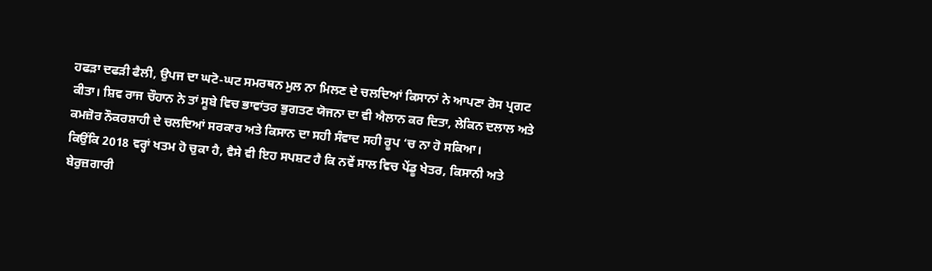ਹਫੜਾ ਦਫੜੀ ਫੈਲੀ, ਉਪਜ ਦਾ ਘਟੋ-ਘਟ ਸਮਰਥਨ ਮੁਲ ਨਾ ਮਿਲਣ ਦੇ ਚਲਦਿਆਂ ਕਿਸਾਨਾਂ ਨੇ ਆਪਣਾ ਰੋਸ ਪ੍ਰਗਟ ਕੀਤਾ। ਸ਼ਿਵ ਰਾਜ ਚੌਹਾਨ ਨੇ ਤਾਂ ਸੂਬੇ ਵਿਚ ਭਾਵਾਂਤਰ ਭੁਗਤਣ ਯੋਜਨਾ ਦਾ ਵੀ ਐਲਾਨ ਕਰ ਦਿਤਾ, ਲੇਕਿਨ ਦਲਾਲ ਅਤੇ ਕਮਜ਼ੋਰ ਨੌਕਰਸ਼ਾਹੀ ਦੇ ਚਲਦਿਆਂ ਸਰਕਾਰ ਅਤੇ ਕਿਸਾਨ ਦਾ ਸਹੀ ਸੰਵਾਦ ਸਹੀ ਰੂਪ ‘ਚ ਨਾ ਹੋ ਸਕਿਆ।
ਕਿਉਂਕਿ 2018 ਵਰ੍ਹਾਂ ਖਤਮ ਹੋ ਚੁਕਾ ਹੈ, ਵੈਸੇ ਵੀ ਇਹ ਸਪਸ਼ਟ ਹੈ ਕਿ ਨਵੇਂ ਸਾਲ ਵਿਚ ਪੇਂਡੂ ਖੇਤਰ, ਕਿਸਾਨੀ ਅਤੇ ਬੇਰੁਜ਼ਗਾਰੀ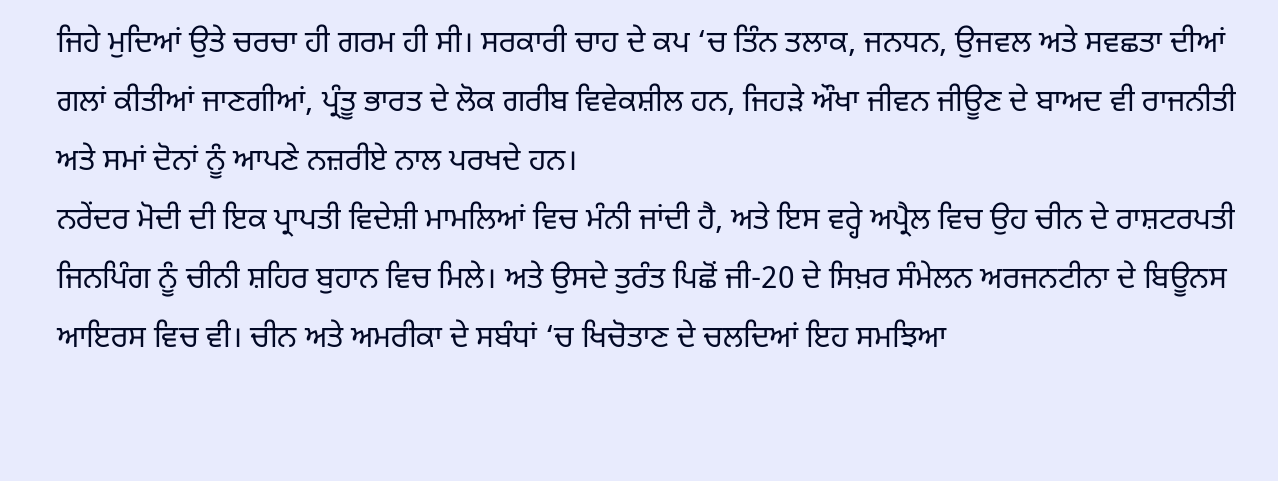ਜਿਹੇ ਮੁਦਿਆਂ ਉਤੇ ਚਰਚਾ ਹੀ ਗਰਮ ਹੀ ਸੀ। ਸਰਕਾਰੀ ਚਾਹ ਦੇ ਕਪ ‘ਚ ਤਿੰਨ ਤਲਾਕ, ਜਨਧਨ, ਉਜਵਲ ਅਤੇ ਸਵਛਤਾ ਦੀਆਂ ਗਲਾਂ ਕੀਤੀਆਂ ਜਾਣਗੀਆਂ, ਪ੍ਰੰਤੂ ਭਾਰਤ ਦੇ ਲੋਕ ਗਰੀਬ ਵਿਵੇਕਸ਼ੀਲ ਹਨ, ਜਿਹੜੇ ਔਖਾ ਜੀਵਨ ਜੀਊਣ ਦੇ ਬਾਅਦ ਵੀ ਰਾਜਨੀਤੀ ਅਤੇ ਸਮਾਂ ਦੋਨਾਂ ਨੂੰ ਆਪਣੇ ਨਜ਼ਰੀਏ ਨਾਲ ਪਰਖਦੇ ਹਨ।
ਨਰੇਂਦਰ ਮੋਦੀ ਦੀ ਇਕ ਪ੍ਰਾਪਤੀ ਵਿਦੇਸ਼ੀ ਮਾਮਲਿਆਂ ਵਿਚ ਮੰਨੀ ਜਾਂਦੀ ਹੈ, ਅਤੇ ਇਸ ਵਰ੍ਹੇ ਅਪ੍ਰੈਲ ਵਿਚ ਉਹ ਚੀਨ ਦੇ ਰਾਸ਼ਟਰਪਤੀ ਜਿਨਪਿੰਗ ਨੂੰ ਚੀਨੀ ਸ਼ਹਿਰ ਬੁਹਾਨ ਵਿਚ ਮਿਲੇ। ਅਤੇ ਉਸਦੇ ਤੁਰੰਤ ਪਿਛੋਂ ਜੀ-20 ਦੇ ਸਿਖ਼ਰ ਸੰਮੇਲਨ ਅਰਜਨਟੀਨਾ ਦੇ ਬਿਊਨਸ ਆਇਰਸ ਵਿਚ ਵੀ। ਚੀਨ ਅਤੇ ਅਮਰੀਕਾ ਦੇ ਸਬੰਧਾਂ ‘ਚ ਖਿਚੋਤਾਣ ਦੇ ਚਲਦਿਆਂ ਇਹ ਸਮਝਿਆ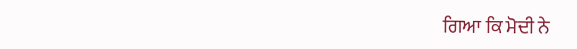ਗਿਆ ਕਿ ਮੋਦੀ ਨੇ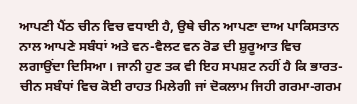ਆਪਣੀ ਪੈਂਠ ਚੀਨ ਵਿਚ ਵਧਾਈ ਹੈ, ਉਥੇ ਚੀਨ ਆਪਣਾ ਦਾਅ ਪਾਕਿਸਤਾਨ ਨਾਲ ਆਪਣੇ ਸਬੰਧਾਂ ਅਤੇ ਵਨ-ਵੈਲਟ ਵਨ ਰੋਡ ਦੀ ਸ਼ੁਰੂਆਤ ਵਿਚ ਲਗਾਉਂਦਾ ਦਿਸਿਆ। ਜਾਨੀ ਹੁਣ ਤਕ ਵੀ ਇਹ ਸਪਸ਼ਟ ਨਹੀਂ ਹੈ ਕਿ ਭਾਰਤ-ਚੀਨ ਸਬੰਧਾਂ ਵਿਚ ਕੋਈ ਰਾਹਤ ਮਿਲੇਗੀ ਜਾਂ ਦੋਕਲਾਮ ਜਿਹੀ ਗਰਮਾ-ਗਰਮ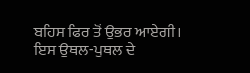ਬਹਿਸ ਫਿਰ ਤੋਂ ਉਭਰ ਆਏਗੀ। ਇਸ ਉਥਲ-ਪੁਥਲ ਦੇ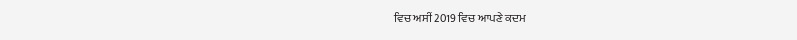ਵਿਚ ਅਸੀਂ 2019 ਵਿਚ ਆਪਣੇ ਕਦਮ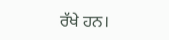ਰੱਖੇ ਹਨ।